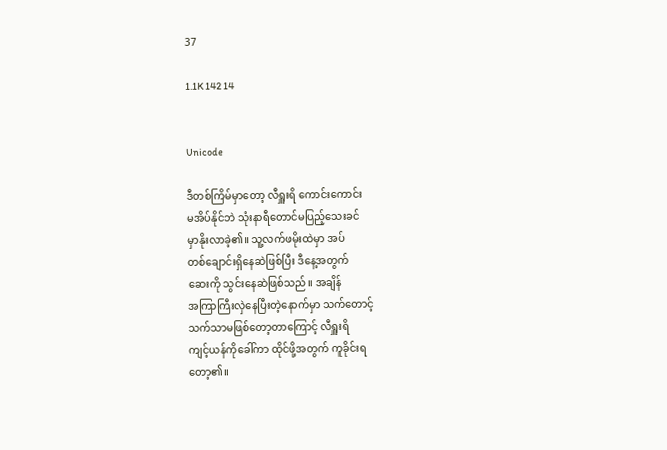37

1.1K 142 14


Unicode

ဒီတစ်ကြိမ်မှာတော့ လီရှူးရိ ကောင်းကောင်း
မအိပ်နိုင်ဘဲ သုံးနာရီတောင်မပြည့်သေးခင်
မှာနိုးလာခဲ့၏။ သူ့လက်ဖမိုးထဲမှာ အပ်
တစ်ချောင်းရှိနေဆဲဖြစ်ပြီး ဒီနေ့အတွက်
ဆေးကို သွင်းနေဆဲဖြစ်သည်။ အချိန်
အကြာကြီးလှဲနေပြီးတဲ့နောက်မှာ သက်တောင့်
သက်သာမဖြစ်တော့တာကြောင့် လီရှူးရိ
ကျင့်ယန်ကိုခေါ်ကာ ထိုင်ဖို့အတွက် ကူခိုင်းရ
တော့၏။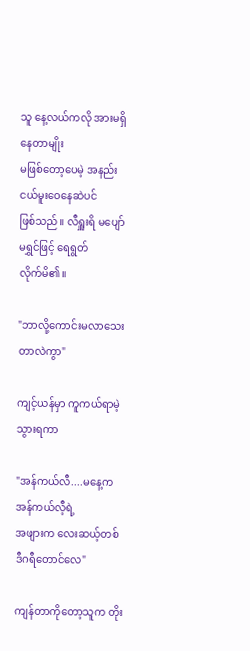သူ နေ့လယ်ကလို အားမရှိနေတာမျိုး
မဖြစ်တော့ပေမဲ့ အနည်းငယ်မူးဝေနေဆဲပင်
ဖြစ်သည်။ လီရှူးရိ မပျော်မရွှင်ဖြင့် ရေရွတ်
လိုက်မိ၏။

"ဘာလို့ကောင်းမလာသေးတာလဲကွာ"

ကျင့်ယန်မှာ ကူကယ်ရာမဲ့သွားရကာ

"အန်ကယ်လီ....မနေ့က အန်ကယ်လီ့ရဲ့
အဖျားက လေးဆယ့်တစ်ဒီဂရီတောင်လေ"

ကျန်တာကိုတော့သူက တိုး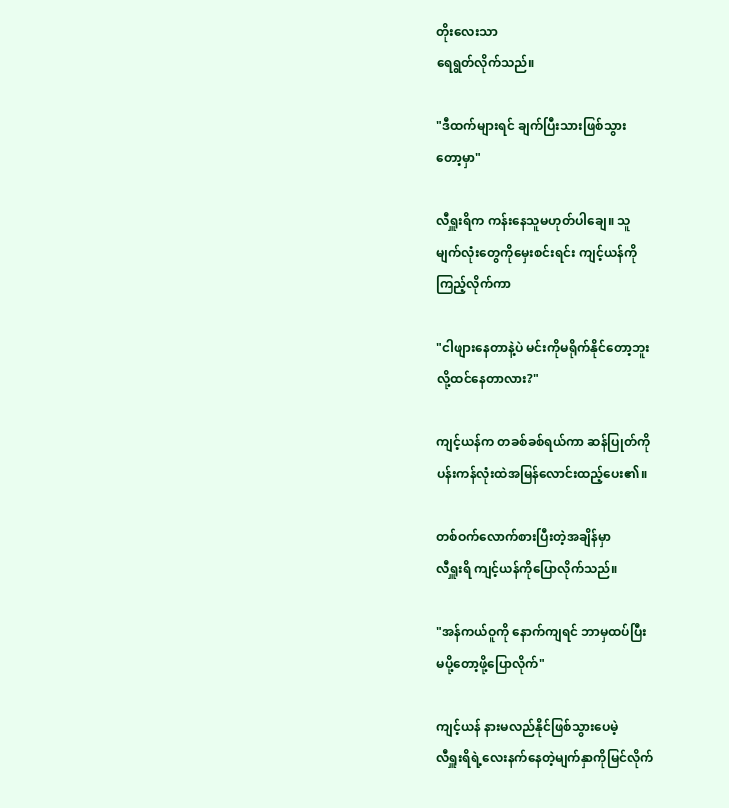တိုးလေးသာ
ရေရွတ်လိုက်သည်။

"ဒီထက်များရင် ချက်ပြီးသားဖြစ်သွား
တော့မှာ"

လီရှူးရိက ကန်းနေသူမဟုတ်ပါချေ။ သူ
မျက်လုံးတွေကိုမှေးစင်းရင်း ကျင့်ယန်ကို
ကြည့်လိုက်ကာ

"ငါဖျားနေတာနဲ့ပဲ မင်းကိုမရိုက်နိုင်တော့ဘူး
လို့ထင်နေတာလား?"

ကျင့်ယန်က တခစ်ခစ်ရယ်ကာ ဆန်ပြုတ်ကို
ပန်းကန်လုံးထဲအမြန်လောင်းထည့်ပေး၏။

တစ်ဝက်လောက်စားပြီးတဲ့အချိန်မှာ
လီရှူးရိ ကျင့်ယန်ကိုပြောလိုက်သည်။

"အန်ကယ်ဝူကို နောက်ကျရင် ဘာမှထပ်ပြီး
မပို့တော့ဖို့ပြောလိုက်"

ကျင့်ယန် နားမလည်နိုင်ဖြစ်သွားပေမဲ့
လီရှူးရိရဲ့လေးနက်နေတဲ့မျက်နှာကိုမြင်လိုက်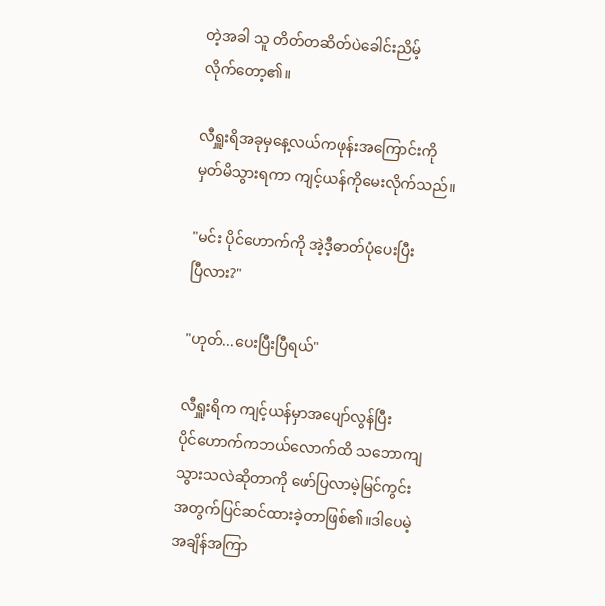တဲ့အခါ သူ တိတ်တဆိတ်ပဲခေါင်းညိမ့်
လိုက်တော့၏။

လီရှူးရိအခုမှနေ့လယ်ကဖုန်းအကြောင်းကို
မှတ်မိသွားရကာ ကျင့်ယန်ကိုမေးလိုက်သည်။

"မင်း ပိုင်ဟောက်ကို အဲ့ဒီ့ဓာတ်ပုံပေးပြီး
ပြီလား?"

"ဟုတ်...ပေးပြီးပြီရယ်"

လီရှူးရိက ကျင့်ယန်မှာအပျော်လွန်ပြီး
ပိုင်ဟောက်ကဘယ်လောက်ထိ သဘောကျ
သွားသလဲဆိုတာကို ဖော်ပြလာမဲ့မြင်ကွင်း
အတွက်ပြင်ဆင်ထားခဲ့တာဖြစ်၏။ဒါပေမဲ့
အချိန်အကြာ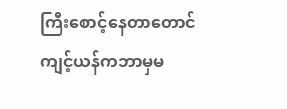ကြီးစောင့်နေတာတောင်
ကျင့်ယန်ကဘာမှမ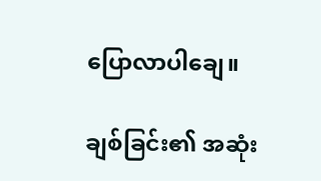ပြောလာပါချေ။

ချစ်ခြင်း၏ အဆုံး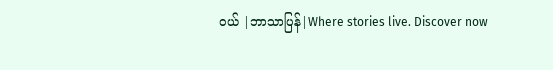ဝယ် |ဘာသာပြန်|Where stories live. Discover now